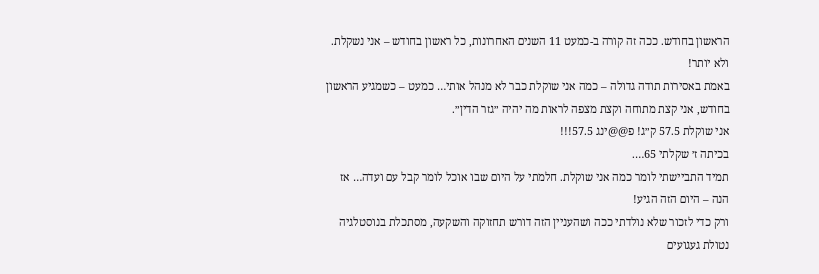הראשון בחודש. ככה זה קורה ב-כמעט 11 השנים האחרונות, כל ראשון בחודש – אני נשקלת. ולא יותר!
באמת באסירות תודה גדולה – כמה אני שוקלת כבר לא מנהל אותי… כמעט – כשמגיע הראשון בחודש, אני קצת מתוחה וקצת מצפה לראות מה יהיה ״גזר הדין״.
אני שוקלת 57.5 ק״ג! פ@@ינג 57.5!!!
בכיתה ז׳ שקלתי 65….
תמיד התביישתי לומר כמה אני שוקלת. חלמתי על היום שבו אוכל לומר קבל עם ועדה… אז הנה – היום הזה הגיע!
ורק כדי לזכור שלא נולדתי ככה ושהעניין הזה דורש תחזוקה והשקעה, מסתכלת בנוסטלגיה נטולת געגועים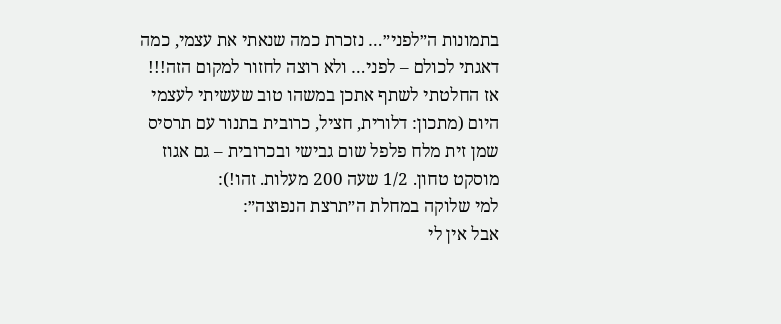בתמונות ה״לפני״… נזכרת כמה שנאתי את עצמי, כמה דאגתי לכולם – לפני… ולא רוצה לחזור למקום הזה!!!
אז החלטתי לשתף אתכן במשהו טוב שעשיתי לעצמי היום (מתכון: דלורית, חציל, כרובית בתנור עם תרסיס שמן זית מלח פלפל שום גבישי ובכרובית – גם אגוז מוסקט טחון. 1/2 שעה 200 מעלות. זהו!):
למי שלוקה במחלת ה״תרצת הנפוצה״:
אבל אין לי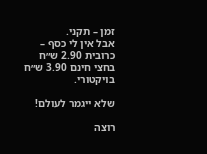זמן – תקני.
אבל אין לי כסף – כרובית 2.90 ש״ח בחצי חינם 3.90 ש״ח בויקטורי.

שלא ייגמר לעולם!

רוצה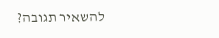להשאיר תגובה?